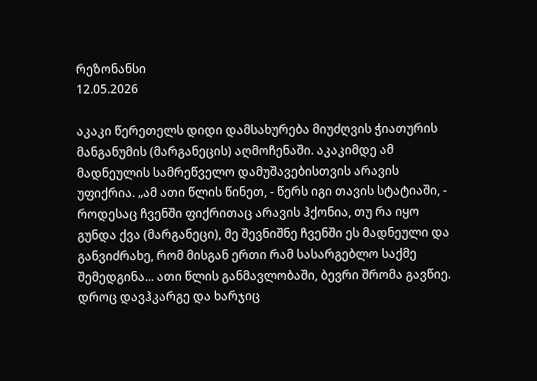რეზონანსი
12.05.2026

აკაკი წერეთელს დიდი დამსახურება მიუძღვის ჭიათურის მანგანუმის (მარგანეცის) აღმოჩენაში. აკაკიმდე ამ მადნეულის სამრეწველო დამუშავებისთვის არავის უფიქრია. „ამ ათი წლის წინეთ, - წერს იგი თავის სტატიაში, -   როდესაც ჩვენში ფიქრითაც არავის ჰქონია, თუ რა იყო გუნდა ქვა (მარგანეცი), მე შევნიშნე ჩვენში ეს მადნეული და განვიძრახე, რომ მისგან ერთი რამ სასარგებლო საქმე შემედგინა... ათი წლის განმავლობაში, ბევრი შრომა გავწიე. დროც დავჰკარგე და ხარჯიც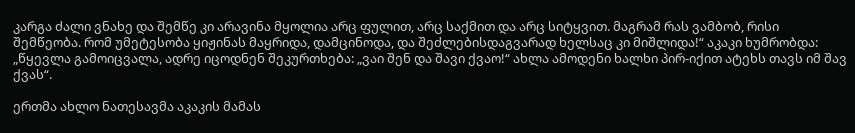კარგა ძალი ვნახე და შემწე კი არავინა მყოლია არც ფულით, არც საქმით და არც სიტყვით. მაგრამ რას ვამბობ, რისი შემწეობა. რომ უმეტესობა ყიჟინას მაყრიდა, დამცინოდა, და შეძლებისდაგვარად ხელსაც კი მიშლიდა!“ აკაკი ხუმრობდა: „წყევლა გამოიცვალა, ადრე იცოდნენ შეკურთხება: „ვაი შენ და შავი ქვაო!“ ახლა ამოდენი ხალხი პირ-იქით ატეხს თავს იმ შავ ქვას“.

ერთმა ახლო ნათესავმა აკაკის მამას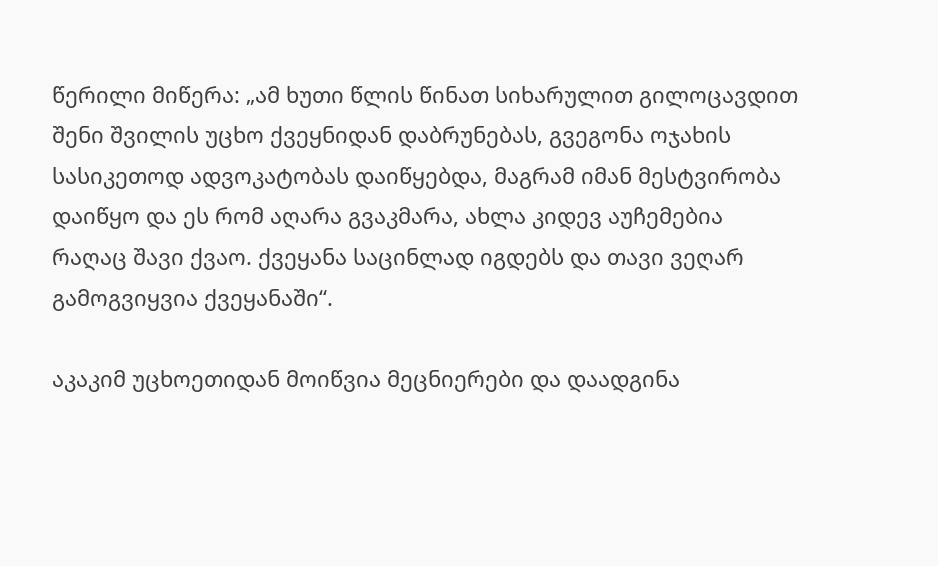წერილი მიწერა: „ამ ხუთი წლის წინათ სიხარულით გილოცავდით შენი შვილის უცხო ქვეყნიდან დაბრუნებას, გვეგონა ოჯახის სასიკეთოდ ადვოკატობას დაიწყებდა, მაგრამ იმან მესტვირობა დაიწყო და ეს რომ აღარა გვაკმარა, ახლა კიდევ აუჩემებია რაღაც შავი ქვაო. ქვეყანა საცინლად იგდებს და თავი ვეღარ გამოგვიყვია ქვეყანაში“.

აკაკიმ უცხოეთიდან მოიწვია მეცნიერები და დაადგინა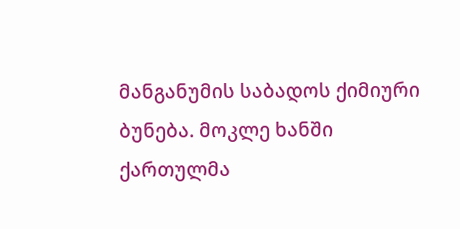მანგანუმის საბადოს ქიმიური ბუნება. მოკლე ხანში ქართულმა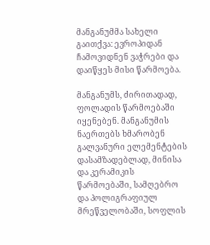მანგანუმმა სახელი გაითქვა: ევროპიდან ჩამოვიდნენ ვაჭრები და დაიწყეს მისი წარმოება.

მანგანუმს, ძირითადად, ფოლადის წარმოებაში იყენებენ. მანგანუმის ნაერთებს ხმარობენ გალვანური ელემენტების დასამზადებლად, მინისა და კერამიკის წარმოებაში, სამღებრო და პოლიგრაფიულ მრეწველობაში, სოფლის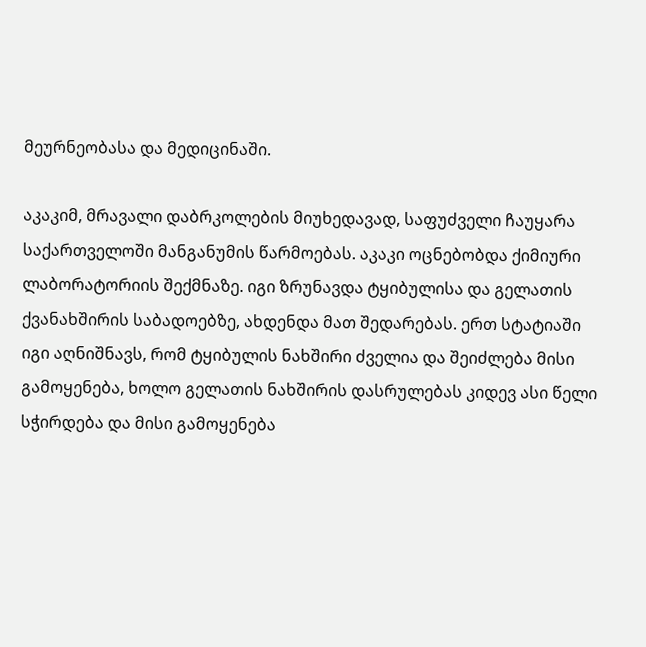მეურნეობასა და მედიცინაში.

აკაკიმ, მრავალი დაბრკოლების მიუხედავად, საფუძველი ჩაუყარა საქართველოში მანგანუმის წარმოებას. აკაკი ოცნებობდა ქიმიური ლაბორატორიის შექმნაზე. იგი ზრუნავდა ტყიბულისა და გელათის ქვანახშირის საბადოებზე, ახდენდა მათ შედარებას. ერთ სტატიაში იგი აღნიშნავს, რომ ტყიბულის ნახშირი ძველია და შეიძლება მისი გამოყენება, ხოლო გელათის ნახშირის დასრულებას კიდევ ასი წელი სჭირდება და მისი გამოყენება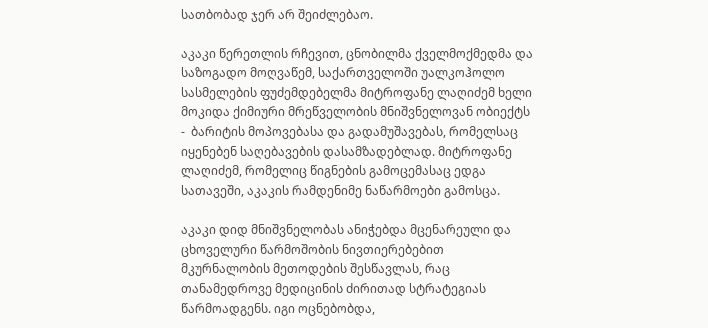სათბობად ჯერ არ შეიძლებაო.

აკაკი წერეთლის რჩევით, ცნობილმა ქველმოქმედმა და საზოგადო მოღვაწემ, საქართველოში უალკოჰოლო სასმელების ფუძემდებელმა მიტროფანე ლაღიძემ ხელი მოკიდა ქიმიური მრეწველობის მნიშვნელოვან ობიექტს  -  ბარიტის მოპოვებასა და გადამუშავებას, რომელსაც იყენებენ საღებავების დასამზადებლად. მიტროფანე ლაღიძემ, რომელიც წიგნების გამოცემასაც ედგა სათავეში, აკაკის რამდენიმე ნაწარმოები გამოსცა.

აკაკი დიდ მნიშვნელობას ანიჭებდა მცენარეული და ცხოველური წარმოშობის ნივთიერებებით მკურნალობის მეთოდების შესწავლას, რაც თანამედროვე მედიცინის ძირითად სტრატეგიას წარმოადგენს. იგი ოცნებობდა,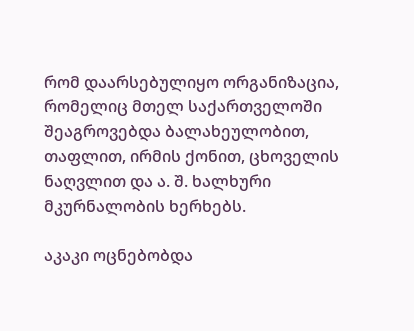რომ დაარსებულიყო ორგანიზაცია, რომელიც მთელ საქართველოში შეაგროვებდა ბალახეულობით, თაფლით, ირმის ქონით, ცხოველის ნაღვლით და ა. შ. ხალხური მკურნალობის ხერხებს.

აკაკი ოცნებობდა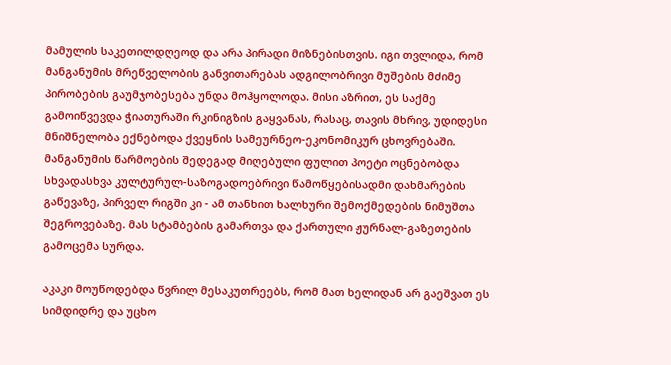მამულის საკეთილდღეოდ და არა პირადი მიზნებისთვის. იგი თვლიდა, რომ მანგანუმის მრეწველობის განვითარებას ადგილობრივი მუშების მძიმე პირობების გაუმჯობესება უნდა მოჰყოლოდა. მისი აზრით, ეს საქმე გამოიწვევდა ჭიათურაში რკინიგზის გაყვანას, რასაც, თავის მხრივ, უდიდესი მნიშნელობა ექნებოდა ქვეყნის სამეურნეო-ეკონომიკურ ცხოვრებაში. მანგანუმის წარმოების შედეგად მიღებული ფულით პოეტი ოცნებობდა სხვადასხვა კულტურულ-საზოგადოებრივი წამოწყებისადმი დახმარების გაწევაზე, პირველ რიგში კი - ამ თანხით ხალხური შემოქმედების ნიმუშთა შეგროვებაზე. მას სტამბების გამართვა და ქართული ჟურნალ-გაზეთების გამოცემა სურდა.

აკაკი მოუწოდებდა წვრილ მესაკუთრეებს, რომ მათ ხელიდან არ გაეშვათ ეს სიმდიდრე და უცხო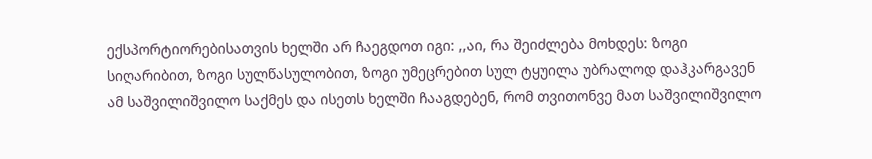ექსპორტიორებისათვის ხელში არ ჩაეგდოთ იგი: ,,აი, რა შეიძლება მოხდეს: ზოგი სიღარიბით, ზოგი სულწასულობით, ზოგი უმეცრებით სულ ტყუილა უბრალოდ დაჰკარგავენ ამ საშვილიშვილო საქმეს და ისეთს ხელში ჩააგდებენ, რომ თვითონვე მათ საშვილიშვილო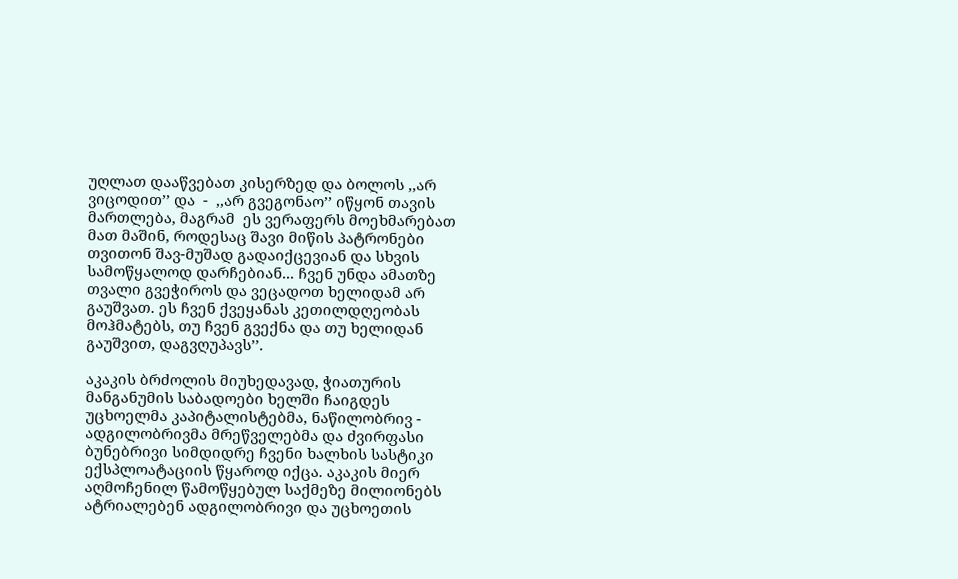უღლათ დააწვებათ კისერზედ და ბოლოს ,,არ ვიცოდით’’ და  -  ,,არ გვეგონაო’’ იწყონ თავის მართლება, მაგრამ  ეს ვერაფერს მოეხმარებათ მათ მაშინ, როდესაც შავი მიწის პატრონები თვითონ შავ-მუშად გადაიქცევიან და სხვის სამოწყალოდ დარჩებიან... ჩვენ უნდა ამათზე თვალი გვეჭიროს და ვეცადოთ ხელიდამ არ გაუშვათ. ეს ჩვენ ქვეყანას კეთილდღეობას მოჰმატებს, თუ ჩვენ გვექნა და თუ ხელიდან გაუშვით, დაგვღუპავს’’.

აკაკის ბრძოლის მიუხედავად, ჭიათურის მანგანუმის საბადოები ხელში ჩაიგდეს უცხოელმა კაპიტალისტებმა, ნაწილობრივ - ადგილობრივმა მრეწველებმა და ძვირფასი ბუნებრივი სიმდიდრე ჩვენი ხალხის სასტიკი ექსპლოატაციის წყაროდ იქცა. აკაკის მიერ აღმოჩენილ წამოწყებულ საქმეზე მილიონებს ატრიალებენ ადგილობრივი და უცხოეთის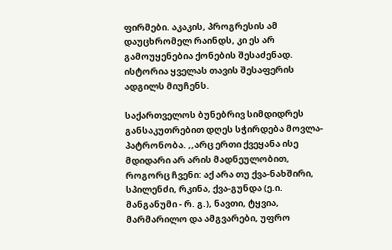ფირმები. აკაკის, პროგრესის ამ დაუცხრომელ რაინდს, კი ეს არ გამოუყენებია ქონების შესაძენად. ისტორია ყველას თავის შესაფერის ადგილს მიუჩენს.

საქართველოს ბუნებრივ სიმდიდრეს განსაკუთრებით დღეს სჭირდება მოვლა-პატრონობა. ,,არც ერთი ქვეყანა ისე მდიდარი არ არის მადნეულობით, როგორც ჩვენი: აქ არა თუ ქვა-ნახშირი, სპილენძი, რკინა, ქვა-გუნდა (ე.ი. მანგანუმი - რ. გ.), ნავთი, ტყვია, მარმარილო და ამგვარები, უფრო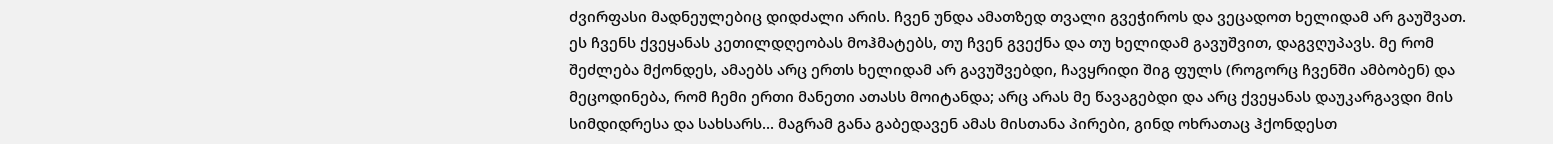ძვირფასი მადნეულებიც დიდძალი არის. ჩვენ უნდა ამათზედ თვალი გვეჭიროს და ვეცადოთ ხელიდამ არ გაუშვათ. ეს ჩვენს ქვეყანას კეთილდღეობას მოჰმატებს, თუ ჩვენ გვექნა და თუ ხელიდამ გავუშვით, დაგვღუპავს. მე რომ შეძლება მქონდეს, ამაებს არც ერთს ხელიდამ არ გავუშვებდი, ჩავყრიდი შიგ ფულს (როგორც ჩვენში ამბობენ) და მეცოდინება, რომ ჩემი ერთი მანეთი ათასს მოიტანდა; არც არას მე წავაგებდი და არც ქვეყანას დაუკარგავდი მის სიმდიდრესა და სახსარს... მაგრამ განა გაბედავენ ამას მისთანა პირები, გინდ ოხრათაც ჰქონდესთ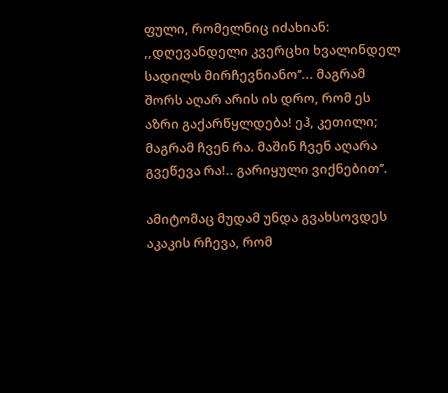ფული, რომელნიც იძახიან: ,,დღევანდელი კვერცხი ხვალინდელ სადილს მირჩევნიანო’’... მაგრამ შორს აღარ არის ის დრო, რომ ეს აზრი გაქარწყლდება! ეჰ, კეთილი; მაგრამ ჩვენ რა. მაშინ ჩვენ აღარა გვეწევა რა!.. გარიყული ვიქნებით’’.

ამიტომაც მუდამ უნდა გვახსოვდეს აკაკის რჩევა, რომ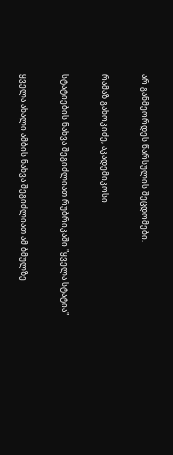არ განმეორდეს წარსულის შეცდომები.

რამაზ გახოკიძე, აკადემიკოსი

სტატიების ნახვა შეგიძლიათ რუბრიკაში "ყველა სტატია"

ყველა ახალი ამბის ნახვა შეგიძლიათ ამ ბმულზე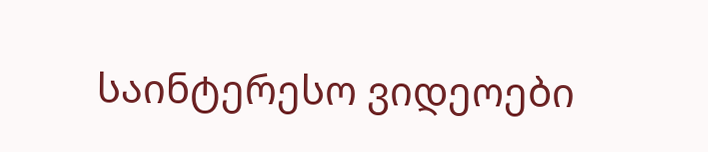საინტერესო ვიდეოები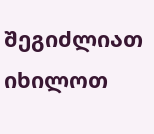შეგიძლიათ იხილოთ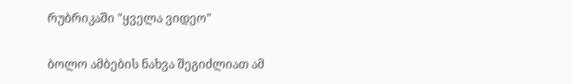რუბრიკაში "ყველა ვიდეო"

ბოლო ამბების ნახვა შეგიძლიათ ამ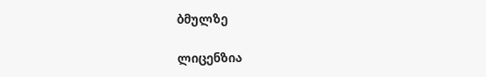ბმულზე

ლიცენზია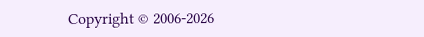Copyright © 2006-2026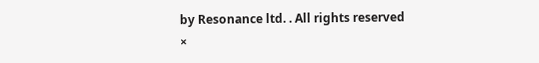by Resonance ltd. . All rights reserved
×